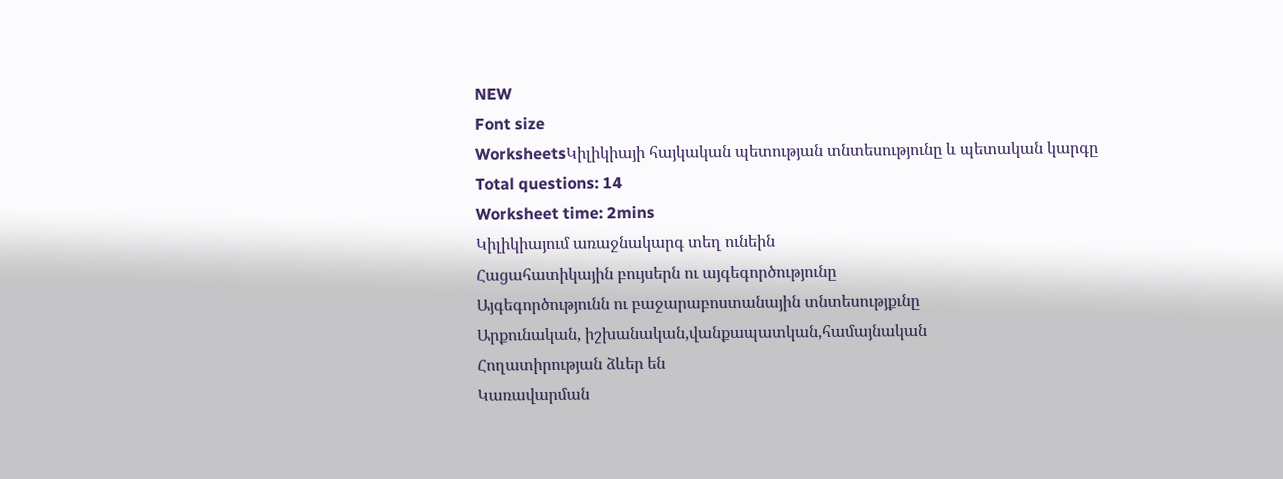NEW
Font size
WorksheetsԿիլիկիայի հայկական պետության տնտեսությունը և պետական կարգը
Total questions: 14
Worksheet time: 2mins
Կիլիկիայում առաջնակարգ տեղ ունեին
Հացահատիկային բույսերն ու այգեգործությունը
Այգեգործությունն ու բաջարաբոստանային տնտեսությքւնը
Արքունական, իշխանական,վանքապատկան,համայնական
Հողատիրության ձևեր են
Կառավարման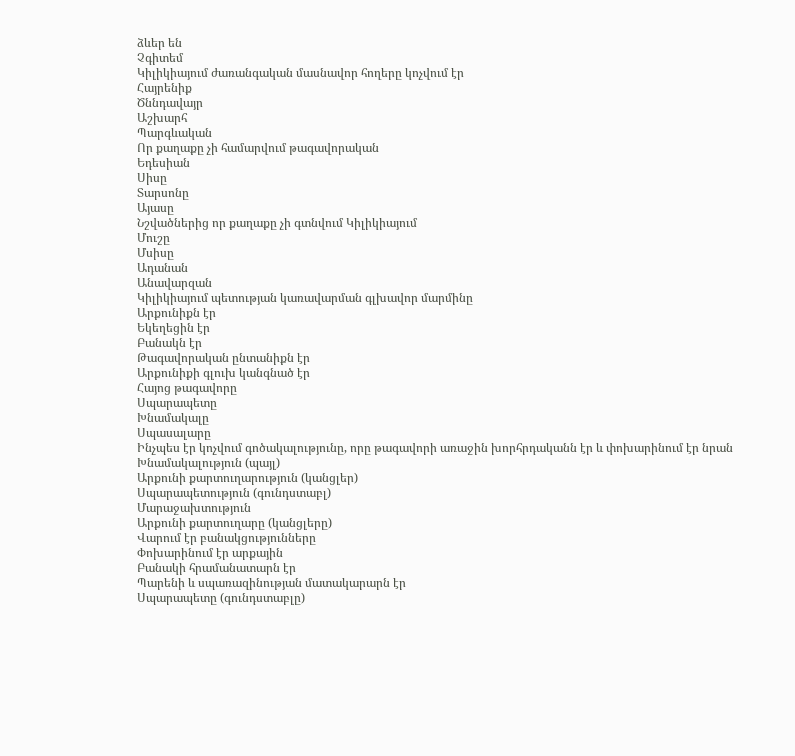ձևեր են
Չգիտեմ
Կիլիկիայում ժառանգական մասնավոր հողերը կոչվում էր
Հայրենիք
Ծննդավայր
Աշխարհ
Պարգևական
Որ քաղաքը չի համարվում թագավորական
Եդեսիան
Սիսը
Տարսոնը
Այասը
Նշվածներից որ քաղաքը չի գտնվում Կիլիկիայում
Մուշը
Մսիսը
Ադանան
Անավարզան
Կիլիկիայում պետության կառավարման գլխավոր մարմինը
Արքունիքն էր
Եկեղեցին էր
Բանակն էր
Թագավորական ընտանիքն էր
Արքունիքի գլուխ կանգնած էր
Հայոց թագավորը
Սպարապետը
Խնամակալը
Սպասալարը
Ինչպես էր կոչվում գոծակալությունը, որը թագավորի առաջին խորհրդականն էր և փոխարինում էր նրան
Խնամակալություն (պայլ)
Արքունի քարտուղարություն (կանցլեր)
Սպարապետություն (գունդստաբլ)
Մարաջախտություն
Արքունի քարտուղարը (կանցլերը)
Վարում էր բանակցությունները
Փոխարինում էր արքային
Բանակի հրամանատարն էր
Պարենի և սպառազինության մատակարարն էր
Սպարապետը (գունդստաբլը)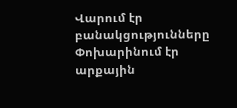Վարում էր բանակցությունները
Փոխարինում էր արքային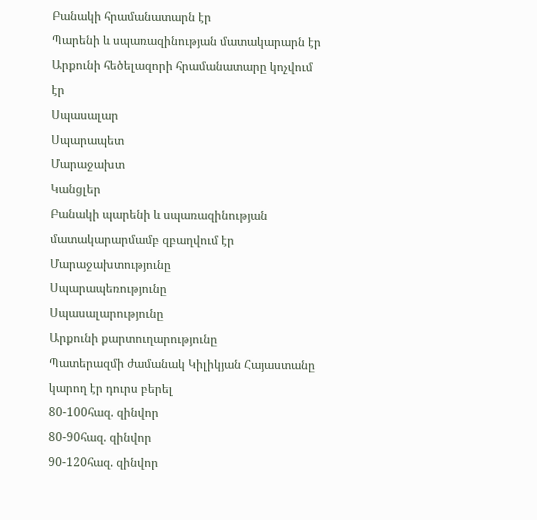Բանակի հրամանատարն էր
Պարենի և սպառազինության մատակարարն էր
Արքունի հեծելազորի հրամանատարը կոչվում էր
Սպասալար
Սպարապետ
Մարաջախտ
Կանցլեր
Բանակի պարենի և սպառազինության մատակարարմամբ զբաղվում էր
Մարաջախտությունը
Սպարապեռությունը
Սպասալարությունը
Արքունի քարտուղարությունը
Պատերազմի ժամանակ Կիլիկյան Հայաստանը կարող էր դուրս բերել
80-100հազ. զինվոր
80-90հազ. զինվոր
90-120հազ. զինվոր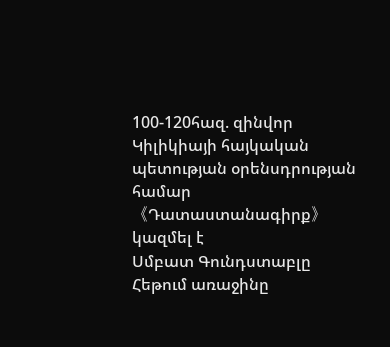100-120հազ. զինվոր
Կիլիկիայի հայկական պետության օրենսդրության համար 《Դատաստանագիրք》կազմել է
Սմբատ Գունդստաբլը
Հեթում առաջինը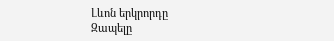Լևոն երկրորդը
Զապելը